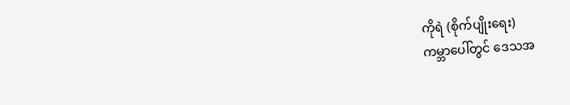ကိုရဲ (စိုက်ပျိုးရေး)
ကမ္ဘာပေါ်တွင် ဒေသအ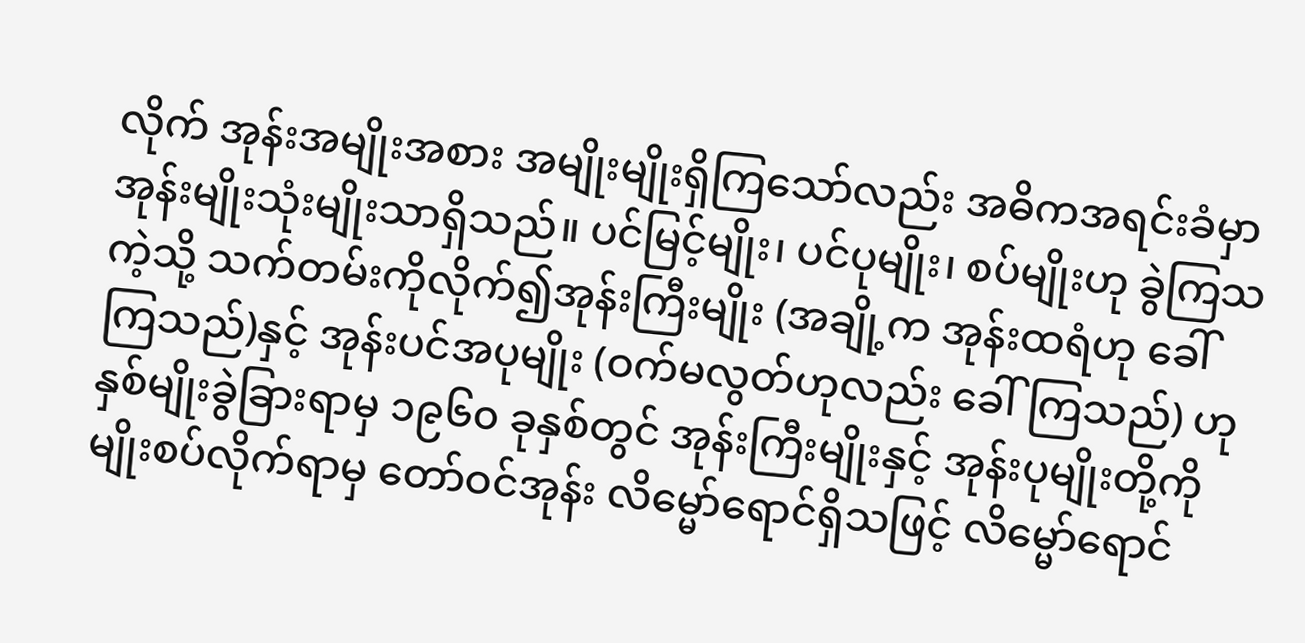လိုက် အုန်းအမျိုးအစား အမျိုးမျိုးရှိကြသော်လည်း အဓိကအရင်းခံမှာ အုန်းမျိုးသုံးမျိုးသာရှိသည်။ ပင်မြင့်မျိုး၊ ပင်ပုမျိုး၊ စပ်မျိုးဟု ခွဲကြသကဲ့သို့ သက်တမ်းကိုလိုက်၍အုန်းကြီးမျိုး (အချို့က အုန်းထရံဟု ခေါ်ကြသည်)နှင့် အုန်းပင်အပုမျိုး (ဝက်မလွတ်ဟုလည်း ခေါ်ကြသည်) ဟု နှစ်မျိုးခွဲခြားရာမှ ၁၉၆၀ ခုနှစ်တွင် အုန်းကြီးမျိုးနှင့် အုန်းပုမျိုးတို့ကို မျိုးစပ်လိုက်ရာမှ တော်ဝင်အုန်း လိမ္မော်ရောင်ရှိသဖြင့် လိမ္မော်ရောင်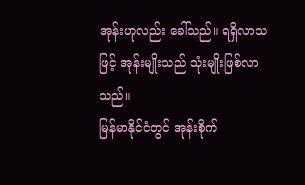အုန်းဟုလည်း ခေါ်သည်။ ရရှိလာသဖြင့် အုန်းမျိုးသည် သုံးမျိုးဖြစ်လာသည်။
မြန်မာနိုင်ငံတွင် အုန်းစိုက်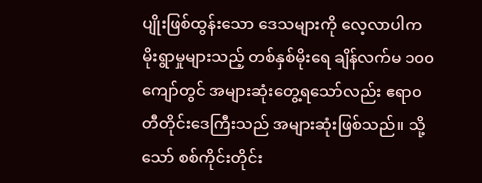ပျိုးဖြစ်ထွန်းသော ဒေသများကို လေ့လာပါက မိုးရွာမှုများသည့် တစ်နှစ်မိုးရေ ချိန်လက်မ ၁၀၀ ကျော်တွင် အများဆုံးတွေ့ရသော်လည်း ဧရာ၀တီတိုင်းဒေကြီးသည် အများဆုံးဖြစ်သည်။ သို့သော် စစ်ကိုင်းတိုင်း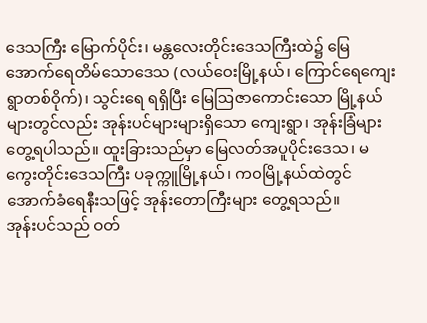ဒေသကြီး မြောက်ပိုင်း၊ မန္တလေးတိုင်းဒေသကြီးထဲ၌ မြေအောက်ရေတိမ်သောဒေသ (လယ်ဝေးမြို့နယ်၊ ကြောင်ရေကျေးရွာတစ်ဝိုက်)၊ သွင်းရေ ရရှိပြီး မြေဩဇာကောင်းသော မြို့နယ်များတွင်လည်း အုန်းပင်များများရှိသော ကျေးရွာ၊ အုန်းခြံများ တွေ့ရပါသည်။ ထူးခြားသည်မှာ မြေလတ်အပူပိုင်းဒေသ၊ မကွေးတိုင်းဒေသကြီး ပခုက္ကူမြို့နယ်၊ က၀မြို့နယ်ထဲတွင် အောက်ခံရေနီးသဖြင့် အုန်းတောကြီးများ တွေ့ရသည်။
အုန်းပင်သည် ဝတ်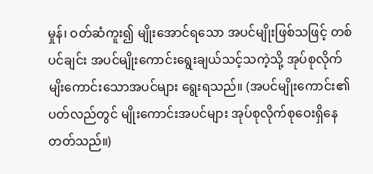မှုန်၊ ဝတ်ဆံကူး၍ မျိုးအောင်ရသော အပင်မျိုးဖြစ်သဖြင့် တစ်ပင်ချင်း အပင်မျိုးကောင်းရွေးချယ်သင့်သကဲ့သို့ အုပ်စုလိုက် မျိးကောင်းသောအပင်များ ရွေးရသည်။ (အပင်မျိုးကောင်း၏ ပတ်လည်တွင် မျိုးကောင်းအပင်များ အုပ်စုလိုက်စုဝေးရှိနေတတ်သည်။)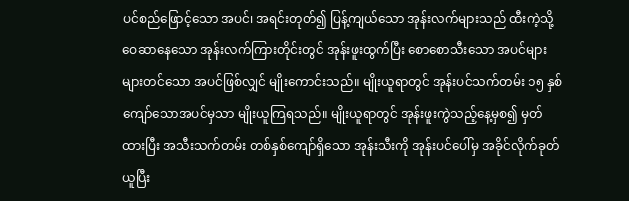ပင်စည်ဖြောင့်သော အပင်၊ အရင်းတုတ်၍ ပြန့်ကျယ်သော အုန်းလက်များသည် ထီးကဲ့သို့ ဝေဆာနေသော အုန်းလက်ကြားတိုင်းတွင် အုန်းဖူးထွက်ပြီး စောစောသီးသော အပင်များများတင်သော အပင်ဖြစ်လျှင် မျိုးကောင်းသည်။ မျိုးယူရာတွင် အုန်းပင်သက်တမ်း ၁၅ နှစ်ကျော်သောအပင်မှသာ မျိုးယူကြရသည်။ မျိုးယူရာတွင် အုန်းဖူးကွဲသည့်နေ့မှစ၍ မှတ်ထားပြီး အသီးသက်တမ်း တစ်နှစ်ကျော်ရှိသော အုန်းသီးကို အုန်းပင်ပေါ်မှ အခိုင်လိုက်ခုတ်ယူပြီး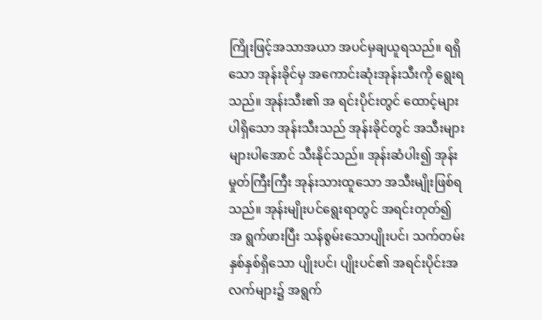ကြိုးဖြင့်အသာအယာ အပင်မှချယူရသည်။ ရရှိသော အုန်းခိုင်မှ အကောင်းဆုံးအုန်းသီးကို ရွေးရသည်။ အုန်းသီး၏ အ ရင်းပိုင်းတွင် ထောင့်များပါရှိသော အုန်းသီးသည် အုန်းခိုင်တွင် အသီးများများပါအောင် သီးနိုင်သည်။ အုန်းဆံပါး၍ အုန်းမှုတ်ကြီးကြီး အုန်းသားထူသော အသီးမျိုးဖြစ်ရသည်။ အုန်းမျိုးပင်ရွေးရာတွင် အရင်းတုတ်၍ အ ရွက်ဖားပြီး သန်စွမ်းသောပျိုးပင်၊ သက်တမ်းနှစ်နှစ်ရှိသော ပျိုးပင်၊ ပျိုးပင်၏ အရင်းပိုင်းအလက်များ၌ အရွက်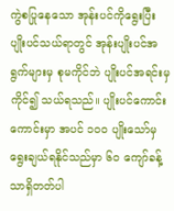ကွဲစပြုနေသော အုန်းပင်ကိုရွေးပြီး ပျိုးပင်သယ်ရာတွင် အုန်းပျိုးပင်အရွက်များမှ စုမကိုင်ဘဲ ပျိုးပင်အရင်းမှကိုင်၍ သယ်ရသည်။ ပျိုးပင်ကောင်းကောင်းမှာ အပင် ၁ဝ၀ ပျိုးသော်မှ ရွေးချယ်ရနိုင်သည်မှာ ၆၀ ကျော်ခန့်သာရှိတတ်ပါ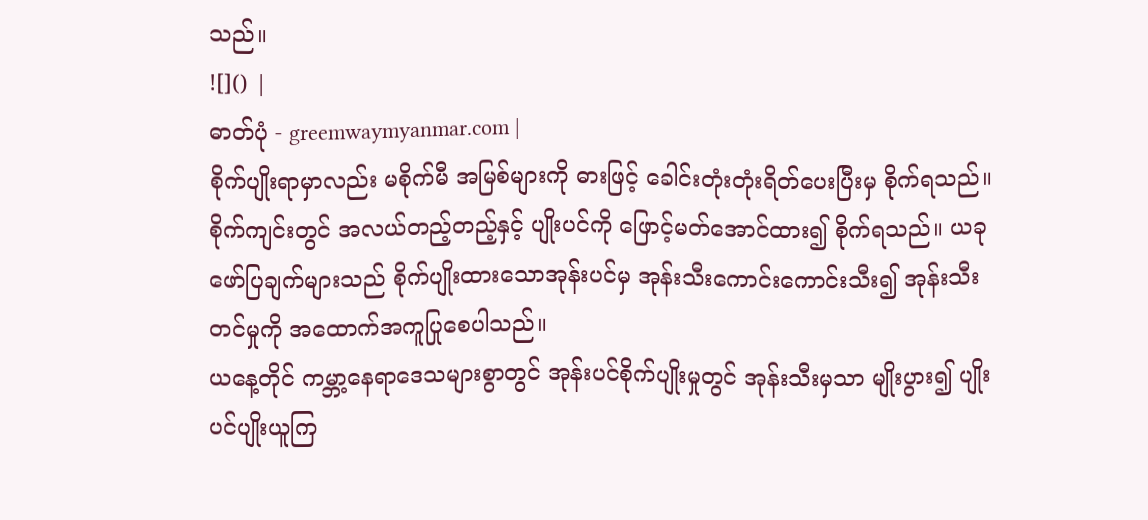သည်။
![]() |
ဓာတ်ပုံ - greemwaymyanmar.com |
စိုက်ပျိုးရာမှာလည်း မစိုက်မီ အမြစ်များကို ဓားဖြင့် ခေါင်းတုံးတုံးရိတ်ပေးပြီးမှ စိုက်ရသည်။ စိုက်ကျင်းတွင် အလယ်တည့်တည့်နှင့် ပျိုးပင်ကို ဖြောင့်မတ်အောင်ထား၍ စိုက်ရသည်။ ယခုဖော်ပြချက်များသည် စိုက်ပျိုးထားသောအုန်းပင်မှ အုန်းသီးကောင်းကောင်းသီး၍ အုန်းသီးတင်မှုကို အထောက်အကူပြုစေပါသည်။
ယနေ့တိုင် ကမ္ဘာ့နေရာဒေသများစွာတွင် အုန်းပင်စိုက်ပျိုးမှုတွင် အုန်းသီးမှသာ မျိုးပွား၍ ပျိုးပင်ပျိုးယူကြ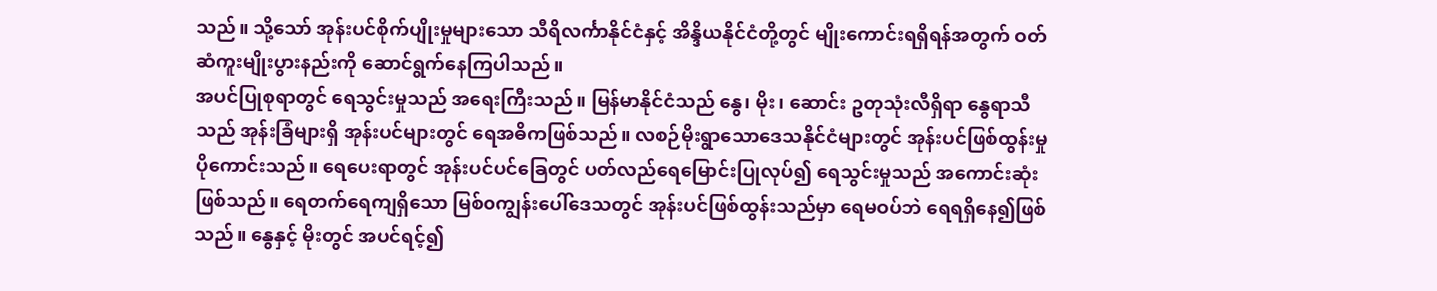သည်။ သို့သော် အုန်းပင်စိုက်ပျိုးမှုများသော သီရိလင်္ကာနိုင်ငံနှင့် အိန္ဒိယနိုင်ငံတို့တွင် မျိုးကောင်းရရှိရန်အတွက် ဝတ်ဆံကူးမျိုးပွားနည်းကို ဆောင်ရွက်နေကြပါသည်။
အပင်ပြုစုရာတွင် ရေသွင်းမှုသည် အရေးကြီးသည်။ မြန်မာနိုင်ငံသည် နွေ၊ မိုး၊ ဆောင်း ဥတုသုံးလီရှိရာ နွေရာသီသည် အုန်းခြံများရှိ အုန်းပင်များတွင် ရေအဓိကဖြစ်သည်။ လစဉ်မိုးရွာသောဒေသနိုင်ငံများတွင် အုန်းပင်ဖြစ်ထွန်းမှု ပိုကောင်းသည်။ ရေပေးရာတွင် အုန်းပင်ပင်ခြေတွင် ပတ်လည်ရေမြောင်းပြုလုပ်၍ ရေသွင်းမှုသည် အကောင်းဆုံးဖြစ်သည်။ ရေတက်ရေကျရှိသော မြစ်၀ကျွန်းပေါ်ဒေသတွင် အုန်းပင်ဖြစ်ထွန်းသည်မှာ ရေမဝပ်ဘဲ ရေရရှိနေ၍ဖြစ်သည်။ နွေနှင့် မိုးတွင် အပင်ရင့်၍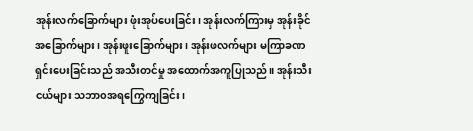အုန်းလက်ခြောက်များ ဖုံးအုပ်ပေးခြင်း၊ အုန်းလက်ကြားမှ အုန်းခိုင်အခြောက်များ၊ အုန်းဖူးခြောက်များ၊ အုန်းဖလက်များ မကြာခဏ ရှင်းပေးခြင်းသည် အသီးတင်မှု အထောက်အကူပြုသည်။ အုန်းသီးငယ်များ သဘာ၀အရကြွေကျခြင်း၊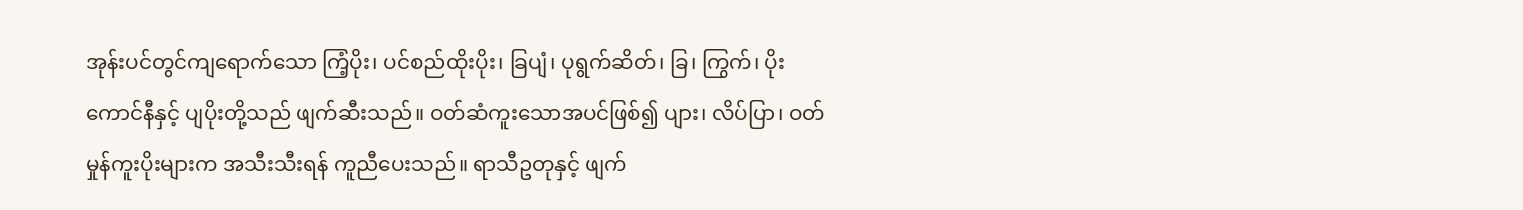အုန်းပင်တွင်ကျရောက်သော ကြံ့ပိုး၊ ပင်စည်ထိုးပိုး၊ ခြပျံ၊ ပုရွက်ဆိတ်၊ ခြ၊ ကြွက်၊ ပိုးကောင်နီနှင့် ပျပိုးတို့သည် ဖျက်ဆီးသည်။ ဝတ်ဆံကူးသောအပင်ဖြစ်၍ ပျား၊ လိပ်ပြာ၊ ဝတ်မှုန်ကူးပိုးများက အသီးသီးရန် ကူညီပေးသည်။ ရာသီဥတုနှင့် ဖျက်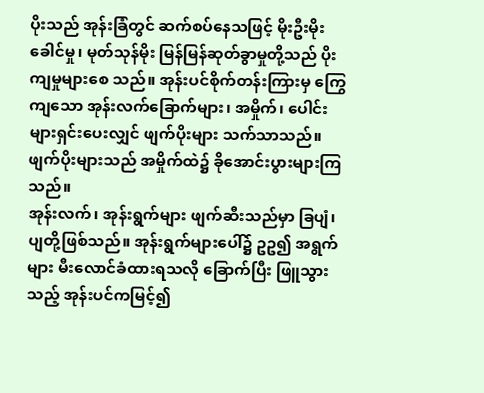ပိုးသည် အုန်းခြံတွင် ဆက်စပ်နေသဖြင့် မိုးဦးမိုးခေါင်မှု၊ မုတ်သုန်မိုး မြန်မြန်ဆုတ်ခွာမှုတို့သည် ပိုးကျမှုများစေ သည်။ အုန်းပင်စိုက်တန်းကြားမှ ကြွေကျသော အုန်းလက်ခြောက်များ၊ အမှိုက်၊ ပေါင်းများရှင်းပေးလျှင် ဖျက်ပိုးများ သက်သာသည်။ ဖျက်ပိုးများသည် အမှိုက်ထဲ၌ ခိုအောင်းပွားများကြသည်။
အုန်းလက်၊ အုန်းရွက်များ ဖျက်ဆီးသည်မှာ ခြပျံ၊ ပျတို့ဖြစ်သည်။ အုန်းရွက်များပေါ်၌ ဥဥ၍ အရွက်များ မီးလောင်ခံထားရသလို ခြောက်ပြီး ဖြူသွားသည့် အုန်းပင်ကမြင့်၍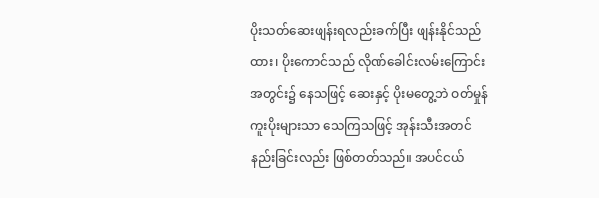ပိုးသတ်ဆေးဖျန်းရလည်းခက်ပြီး ဖျန်းနိုင်သည်ထား၊ ပိုးကောင်သည် လိုဏ်ခေါင်းလမ်းကြောင်းအတွင်း၌ နေသဖြင့် ဆေးနှင့် ပိုးမတွေ့ဘဲ ဝတ်မှုန်ကူးပိုးများသာ သေကြသဖြင့် အုန်းသီးအတင်နည်းခြင်းလည်း ဖြစ်တတ်သည်။ အပင်ငယ်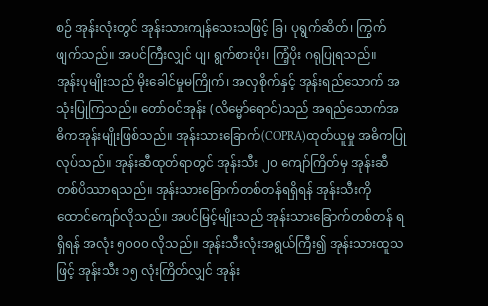စဉ် အုန်းလုံးတွင် အုန်းသားကျန်သေးသဖြင့် ခြ၊ ပုရွက်ဆိတ်၊ ကြွက် ဖျက်သည်။ အပင်ကြီးလျှင် ပျ၊ ရွက်စားပိုး၊ ကြံ့ပိုး ဂရုပြုရသည်။
အုန်းပုမျိုးသည် မိုးခေါင်မှုမကြိုက်၊ အလှစိုက်နှင့် အုန်းရည်သောက် အသုံးပြုကြသည်။ တော်ဝင်အုန်း (လိမ္မော်ရောင်)သည် အရည်သောက်အဓိကအုန်းမျိုးဖြစ်သည်။ အုန်းသားခြောက်(COPRA)ထုတ်ယူမှု အဓိကပြုလုပ်သည်။ အုန်းဆီထုတ်ရာတွင် အုန်းသီး ၂၀ ကျော်ကြိတ်မှ အုန်းဆီတစ်ပိဿာရသည်။ အုန်းသားခြောက်တစ်တန်ရရှိရန် အုန်းသီးကို ထောင်ကျော်လိုသည်။ အပင်မြင့်မျိုးသည် အုန်းသားခြောက်တစ်တန် ရရှိရန် အလုံး ၅၀၀၀ လိုသည်။ အုန်းသီးလုံးအရွယ်ကြီး၍ အုန်းသားထူသဖြင့် အုန်းသီး ၁၅ လုံးကြိတ်လျှင် အုန်း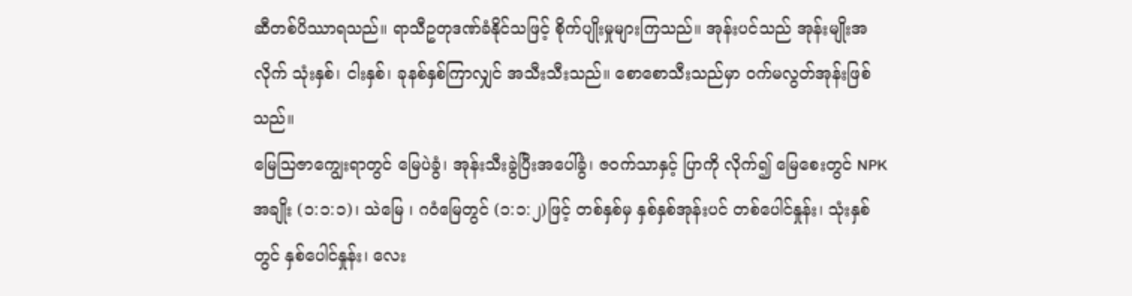ဆီတစ်ပိဿာရသည်။ ရာသီဥတုဒဏ်ခံနိုင်သဖြင့် စိုက်ပျိုးမှုများကြသည်။ အုန်းပင်သည် အုန်းမျိုးအလိုက် သုံးနှစ်၊ ငါးနှစ်၊ ခုနစ်နှစ်ကြာလျှင် အသီးသီးသည်။ စောစောသီးသည်မှာ ဝက်မလွတ်အုန်းဖြစ်သည်။
မြေဩဇာကျွေးရာတွင် မြေပဲခွံ၊ အုန်းသီးခွဲပြီးအပေါ်ခွံ၊ ဇဝက်သာနှင့် ပြာကို လိုက်၍ မြေစေးတွင် NPK အချိုး (၁:၁:၁)၊ သဲမြေ ၊ ဂဝံမြေတွင် (၁:၁:၂)ဖြင့် တစ်နှစ်မှ နှစ်နှစ်အုန်းပင် တစ်ပေါင်နှုန်း၊ သုံးနှစ်တွင် နှစ်ပေါင်နှုန်း၊ လေး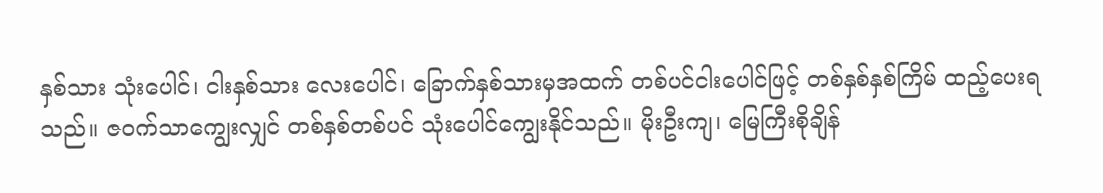နှစ်သား သုံးပေါင်၊ ငါးနှစ်သား လေးပေါင်၊ ခြောက်နှစ်သားမှအထက် တစ်ပင်ငါးပေါင်ဖြင့် တစ်နှစ်နှစ်ကြိမ် ထည့်ပေးရသည်။ ဇဝက်သာကျွေးလျှင် တစ်နှစ်တစ်ပင် သုံးပေါင်ကျွေးနိုင်သည်။ မိုးဦးကျ၊ မြေကြီးစိုချိန်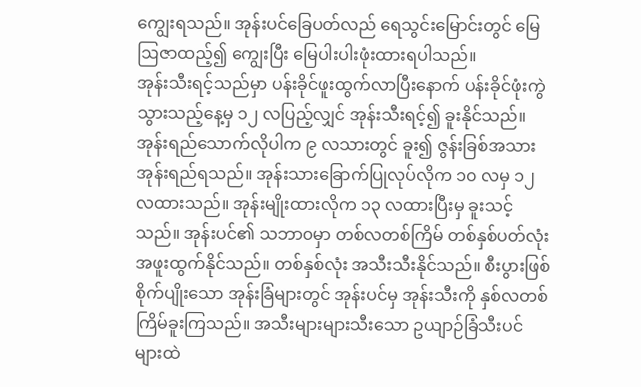ကျွေးရသည်။ အုန်းပင်ခြေပတ်လည် ရေသွင်းမြောင်းတွင် မြေဩဇာထည့်၍ ကျွေးပြီး မြေပါးပါးဖုံးထားရပါသည်။
အုန်းသီးရင့်သည်မှာ ပန်းခိုင်ဖူးထွက်လာပြီးနောက် ပန်းခိုင်ဖုံးကွဲသွားသည့်နေ့မှ ၁၂ လပြည့်လျှင် အုန်းသီးရင့်၍ ခူးနိုင်သည်။ အုန်းရည်သောက်လိုပါက ၉ လသားတွင် ခူး၍ ဇွန်းခြစ်အသား အုန်းရည်ရသည်။ အုန်းသားခြောက်ပြုလုပ်လိုက ၁၀ လမှ ၁၂ လထားသည်။ အုန်းမျိုးထားလိုက ၁၃ လထားပြီးမှ ခူးသင့်သည်။ အုန်းပင်၏ သဘာ၀မှာ တစ်လတစ်ကြိမ် တစ်နှစ်ပတ်လုံး အဖူးထွက်နိုင်သည်။ တစ်နှစ်လုံး အသီးသီးနိုင်သည်။ စီးပွားဖြစ်စိုက်ပျိုးသော အုန်းခြံများတွင် အုန်းပင်မှ အုန်းသီးကို နှစ်လတစ်ကြိမ်ခူးကြသည်။ အသီးများများသီးသော ဥယျာဉ်ခြံသီးပင်များထဲ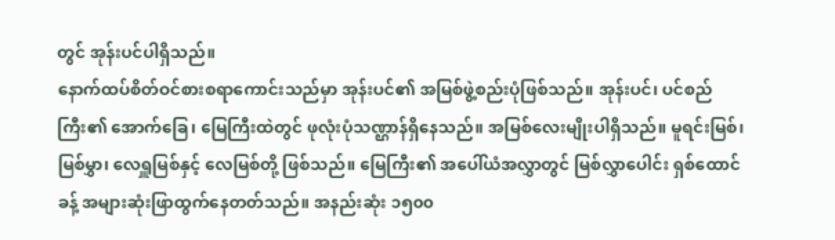တွင် အုန်းပင်ပါရှိသည်။
နောက်ထပ်စိတ်ဝင်စားစရာကောင်းသည်မှာ အုန်းပင်၏ အမြစ်ဖွဲ့စည်းပုံဖြစ်သည်။ အုန်းပင်၊ ပင်စည်ကြီး၏ အောက်ခြေ၊ မြေကြီးထဲတွင် ဖုလုံးပုံသဏ္ဌာန်ရှိနေသည်။ အမြစ်လေးမျိုးပါရှိသည်။ မူရင်းမြစ်၊ မြစ်မွှာ၊ လေရှူမြစ်နှင့် လေမြစ်တို့ ဖြစ်သည်။ မြေကြီး၏ အပေါ်ယံအလွှာတွင် မြစ်လွှာပေါင်း ရှစ်ထောင်ခန့် အများဆုံးဖြာထွက်နေတတ်သည်။ အနည်းဆုံး ၁၅၀၀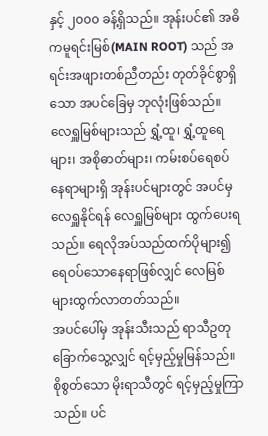နှင့် ၂၀၀၀ ခန့်ရှိသည်။ အုန်းပင်၏ အဓိကမူရင်းမြစ်(MAIN ROOT) သည် အရင်းအဖျားတစ်ညီတည်း တုတ်ခိုင်စွာရှိသော အပင်ခြေမှ ဘုလုံးဖြစ်သည်။ လေရှူမြစ်များသည် ရွှံ့ထူ၊ ရွှံ့ထူရေများ၊ အစိုဓာတ်များ၊ ကမ်းစပ်ရေစပ်နေရာများရှိ အုန်းပင်များတွင် အပင်မှ လေရှူနိုင်ရန် လေရှူမြစ်များ ထွက်ပေးရသည်။ ရေလိုအပ်သည်ထက်ပိုများ၍ ရေဝပ်သောနေရာဖြစ်လျှင် လေမြစ်များထွက်လာတတ်သည်။
အပင်ပေါ်မှ အုန်းသီးသည် ရာသီဥတုခြောက်သွေ့လျှင် ရင့်မှည့်မှုမြန်သည်။ စိုစွတ်သော မိုးရာသီတွင် ရင့်မှည့်မှုကြာသည်။ ပင်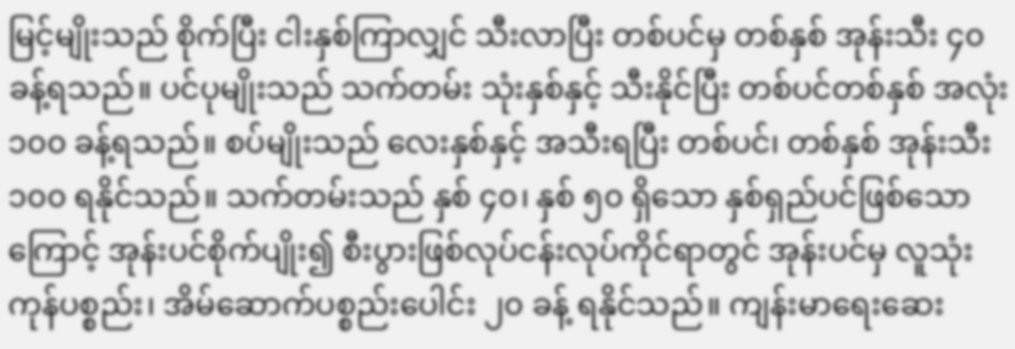မြင့်မျိုးသည် စိုက်ပြီး ငါးနှစ်ကြာလျှင် သီးလာပြီး တစ်ပင်မှ တစ်နှစ် အုန်းသီး ၄၀ ခန့်ရသည်။ ပင်ပုမျိုးသည် သက်တမ်း သုံးနှစ်နှင့် သီးနိုင်ပြီး တစ်ပင်တစ်နှစ် အလုံး ၁၀၀ ခန့်ရသည်။ စပ်မျိုးသည် လေးနှစ်နှင့် အသီးရပြီး တစ်ပင်၊ တစ်နှစ် အုန်းသီး ၁၀၀ ရနိုင်သည်။ သက်တမ်းသည် နှစ် ၄၀၊ နှစ် ၅၀ ရှိသော နှစ်ရှည်ပင်ဖြစ်သောကြောင့် အုန်းပင်စိုက်ပျိုး၍ စီးပွားဖြစ်လုပ်ငန်းလုပ်ကိုင်ရာတွင် အုန်းပင်မှ လူသုံးကုန်ပစ္စည်း၊ အိမ်ဆောက်ပစ္စည်းပေါင်း ၂၀ ခန့် ရနိုင်သည်။ ကျန်းမာရေးဆေး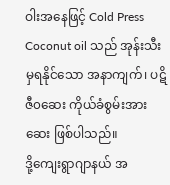ဝါးအနေဖြင့် Cold Press Coconut oil သည် အုန်းသီးမှရနိုင်သော အနာကျက်၊ ပဋိဇီ၀ဆေး ကိုယ်ခံစွမ်းအားဆေး ဖြစ်ပါသည်။
ဒို့ကျေးရွာဂျာနယ် အ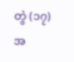တွဲ (၁၇) အ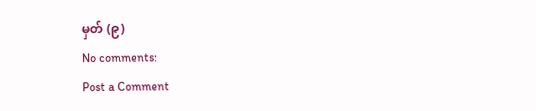မှတ် (၉)
No comments:
Post a Comment